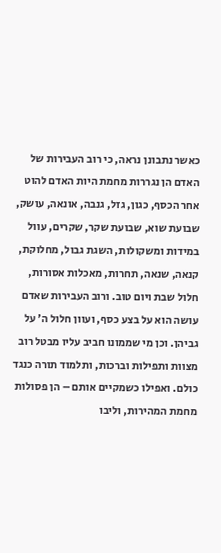כאשר נתבונן נראה, כי רוב העבירות של האדם הן נגררות מחמת היות האדם להוט אחר הכסף, כגון, גזל, גנבה, אונאה, עושק, שבועת שוא, שבועת שקר, שקרים, עוול במידות ומשקולות, השגת גבול, מחלוקת, קנאה, שנאה, תחרות, מאכלות אסורות, חלול שבת ויום טוב. ורוב העבירות שאדם עושה הוא על בצע כסף, ועוון חלול ה' על גביהן. וכן מי שממונו חביב עליו מבטל רוב מצוות ותפילות וברכות, ותלמוד תורה כנגד כולם. ואפילו כשמקיים אותם – הן פסולות מחמת המהירות, וליבו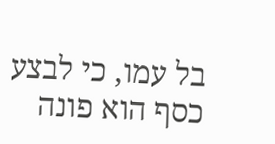בל עמו, כי לבצע כסף הוא פונה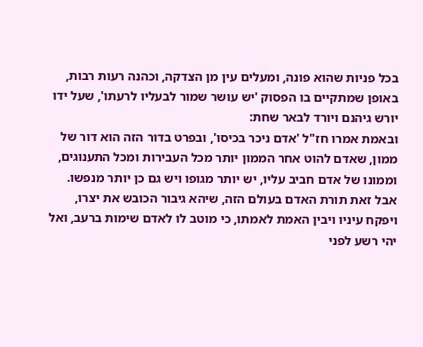בכל פניות שהוא פונה, ומעלים עין מן הצדקה, וכהנה רעות רבות, באופן שמתקיים בו הפסוק 'יש עושר שמור לבעליו לרעתו', שעל ידו יורש גיהנם ויורד לבאר שחת:
ובאמת אמרו חז"ל 'אדם ניכר בכיסו', ובפרט בדור הזה הוא דור של ממון, שאדם להוט אחר הממון יותר מכל העבירות ומכל התענוגים, וממונו של אדם חביב עליו, יש יותר מגופו ויש גם כן יותר מנפשו. אבל זאת תורת האדם בעולם הזה, שיהא גיבור הכובש את יצרו, ויפקח עיניו ויבין האמת לאמתו, כי מוטב לו לאדם שימות ברעב, ואל יהי רשע לפני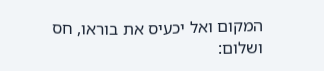המקום ואל יכעיס את בוראו, חס ושלום: